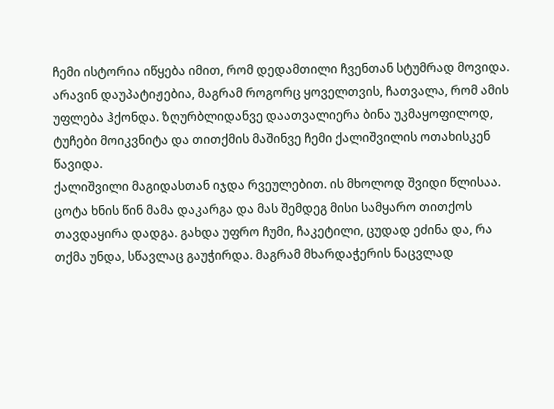ჩემი ისტორია იწყება იმით, რომ დედამთილი ჩვენთან სტუმრად მოვიდა. არავინ დაუპატიჟებია, მაგრამ როგორც ყოველთვის, ჩათვალა, რომ ამის უფლება ჰქონდა. ზღურბლიდანვე დაათვალიერა ბინა უკმაყოფილოდ, ტუჩები მოიკვნიტა და თითქმის მაშინვე ჩემი ქალიშვილის ოთახისკენ წავიდა.
ქალიშვილი მაგიდასთან იჯდა რვეულებით. ის მხოლოდ შვიდი წლისაა. ცოტა ხნის წინ მამა დაკარგა და მას შემდეგ მისი სამყარო თითქოს თავდაყირა დადგა. გახდა უფრო ჩუმი, ჩაკეტილი, ცუდად ეძინა და, რა თქმა უნდა, სწავლაც გაუჭირდა. მაგრამ მხარდაჭერის ნაცვლად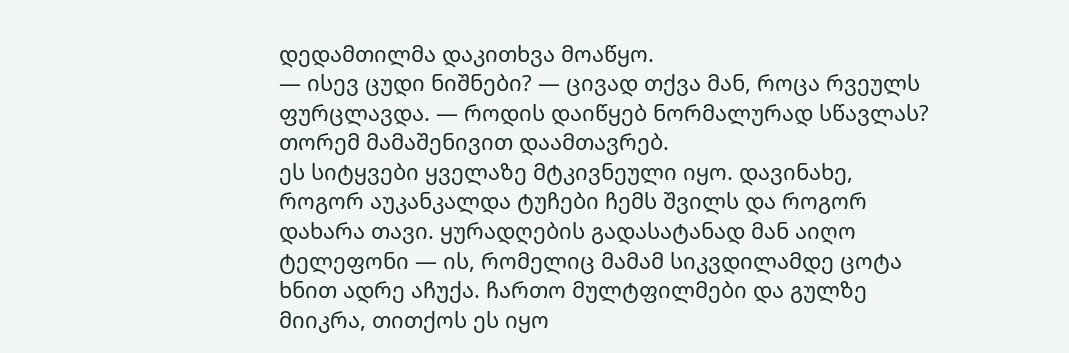დედამთილმა დაკითხვა მოაწყო.
— ისევ ცუდი ნიშნები? — ცივად თქვა მან, როცა რვეულს ფურცლავდა. — როდის დაიწყებ ნორმალურად სწავლას? თორემ მამაშენივით დაამთავრებ.
ეს სიტყვები ყველაზე მტკივნეული იყო. დავინახე, როგორ აუკანკალდა ტუჩები ჩემს შვილს და როგორ დახარა თავი. ყურადღების გადასატანად მან აიღო ტელეფონი — ის, რომელიც მამამ სიკვდილამდე ცოტა ხნით ადრე აჩუქა. ჩართო მულტფილმები და გულზე მიიკრა, თითქოს ეს იყო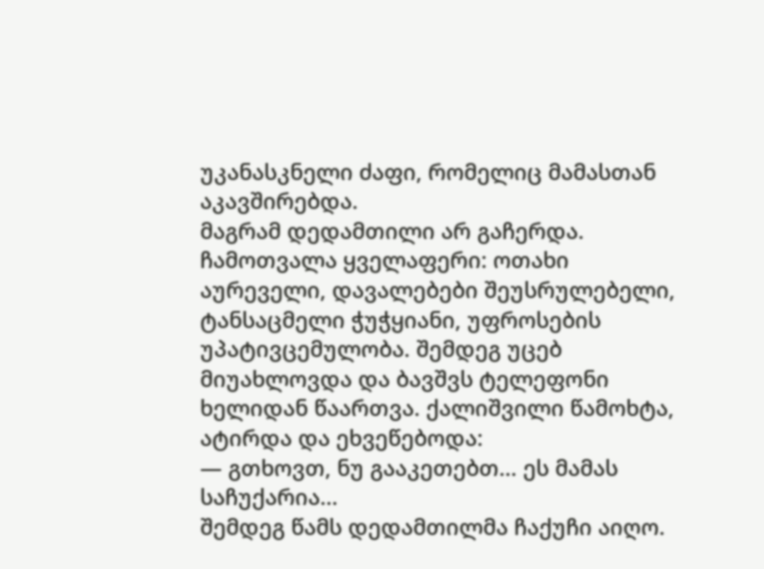უკანასკნელი ძაფი, რომელიც მამასთან აკავშირებდა.
მაგრამ დედამთილი არ გაჩერდა. ჩამოთვალა ყველაფერი: ოთახი აურეველი, დავალებები შეუსრულებელი, ტანსაცმელი ჭუჭყიანი, უფროსების უპატივცემულობა. შემდეგ უცებ მიუახლოვდა და ბავშვს ტელეფონი ხელიდან წაართვა. ქალიშვილი წამოხტა, ატირდა და ეხვეწებოდა:
— გთხოვთ, ნუ გააკეთებთ… ეს მამას საჩუქარია…
შემდეგ წამს დედამთილმა ჩაქუჩი აიღო.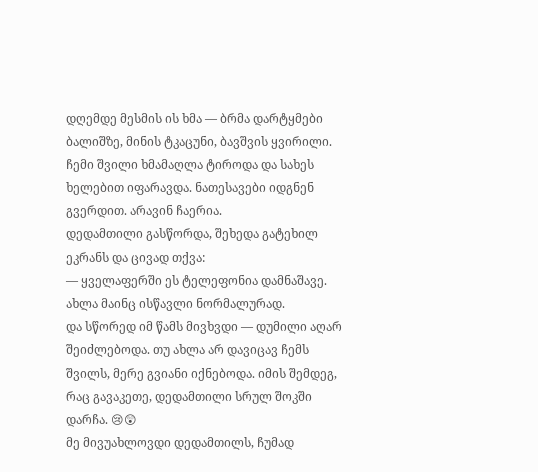დღემდე მესმის ის ხმა — ბრმა დარტყმები ბალიშზე, მინის ტკაცუნი, ბავშვის ყვირილი. ჩემი შვილი ხმამაღლა ტიროდა და სახეს ხელებით იფარავდა. ნათესავები იდგნენ გვერდით. არავინ ჩაერია.
დედამთილი გასწორდა, შეხედა გატეხილ ეკრანს და ცივად თქვა:
— ყველაფერში ეს ტელეფონია დამნაშავე. ახლა მაინც ისწავლი ნორმალურად.
და სწორედ იმ წამს მივხვდი — დუმილი აღარ შეიძლებოდა. თუ ახლა არ დავიცავ ჩემს შვილს, მერე გვიანი იქნებოდა. იმის შემდეგ, რაც გავაკეთე, დედამთილი სრულ შოკში დარჩა. 😢😲
მე მივუახლოვდი დედამთილს, ჩუმად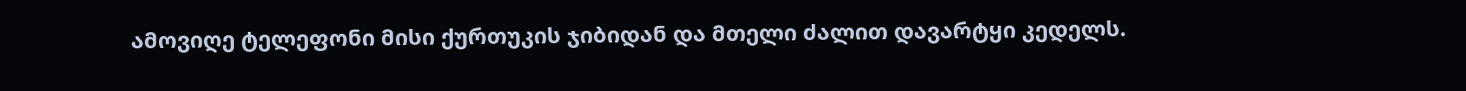ამოვიღე ტელეფონი მისი ქურთუკის ჯიბიდან და მთელი ძალით დავარტყი კედელს.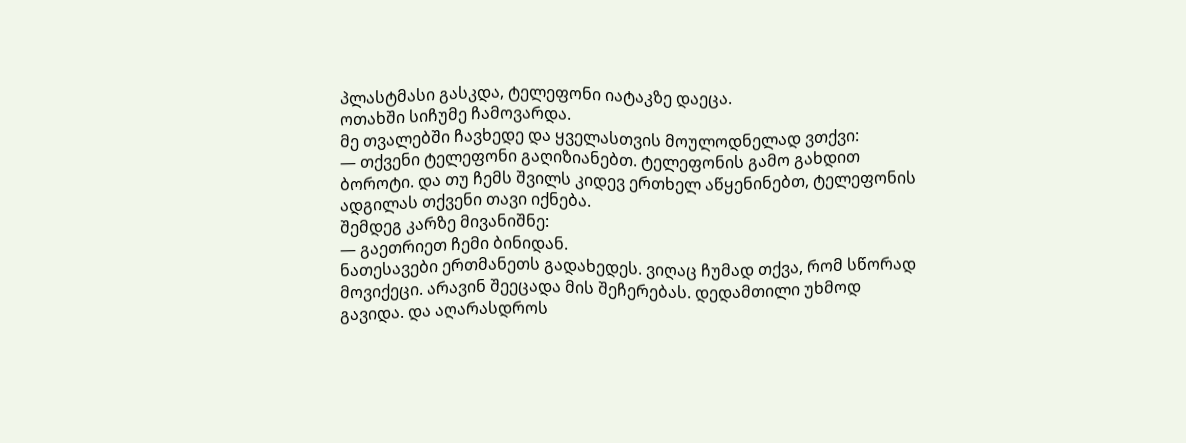პლასტმასი გასკდა, ტელეფონი იატაკზე დაეცა.
ოთახში სიჩუმე ჩამოვარდა.
მე თვალებში ჩავხედე და ყველასთვის მოულოდნელად ვთქვი:
— თქვენი ტელეფონი გაღიზიანებთ. ტელეფონის გამო გახდით ბოროტი. და თუ ჩემს შვილს კიდევ ერთხელ აწყენინებთ, ტელეფონის ადგილას თქვენი თავი იქნება.
შემდეგ კარზე მივანიშნე:
— გაეთრიეთ ჩემი ბინიდან.
ნათესავები ერთმანეთს გადახედეს. ვიღაც ჩუმად თქვა, რომ სწორად მოვიქეცი. არავინ შეეცადა მის შეჩერებას. დედამთილი უხმოდ გავიდა. და აღარასდროს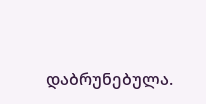დაბრუნებულა.